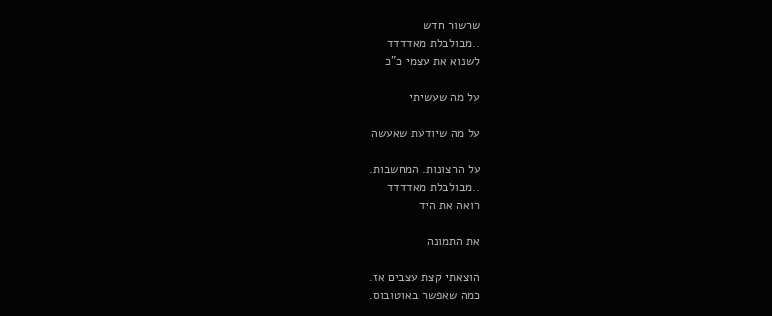שרשור חדש
..מבולבלת מאדדדד
לשנוא את עצמי כ"כ

על מה שעשיתי

על מה שיודעת שאעשה

על הרצונות. המחשבות.
..מבולבלת מאדדדד
רואה את היד

את התמונה

הוצאתי קצת עצבים אז.
כמה שאפשר באוטובוס.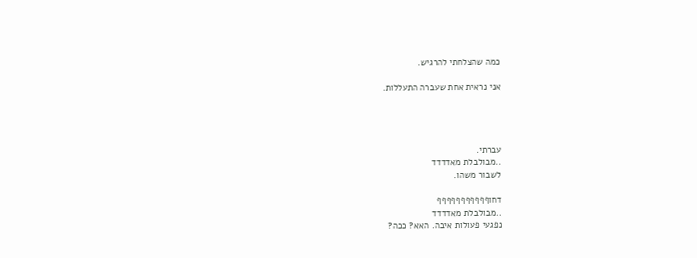כמה שהצלחתי להרגיש.

אני נראית אחת שעברה התעללות.




עברתי.
..מבולבלת מאדדדד
לשבור משהו.

דחוףףףףףףףףףףף
..מבולבלת מאדדדד
נפגעי פעולות איבה. האא? ככה?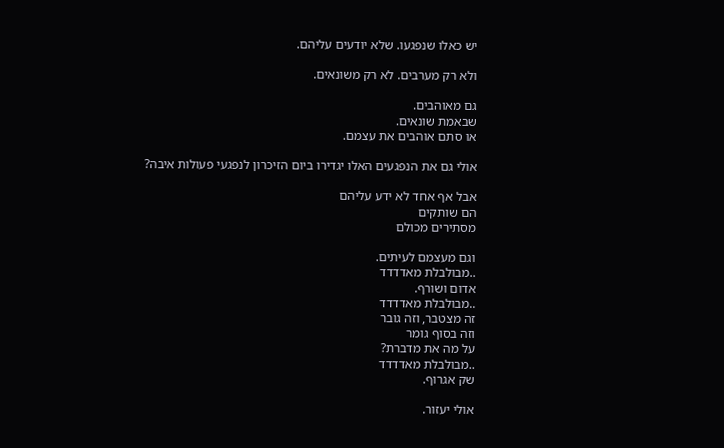יש כאלו שנפגעו. שלא יודעים עליהם.

ולא רק מערבים. לא רק משונאים.

גם מאוהבים.
שבאמת שונאים.
או סתם אוהבים את עצמם.

אולי גם את הנפגעים האלו יגדירו ביום הזיכרון לנפגעי פעולות איבה?

אבל אף אחד לא ידע עליהם
הם שותקים
מסתירים מכולם

וגם מעצמם לעיתים.
..מבולבלת מאדדדד
אדום ושורף.
..מבולבלת מאדדדד
זה מצטבר, וזה גובר
וזה בסוף גומר
על מה את מדברת?
..מבולבלת מאדדדד
שק אגרוף.

אולי יעזור.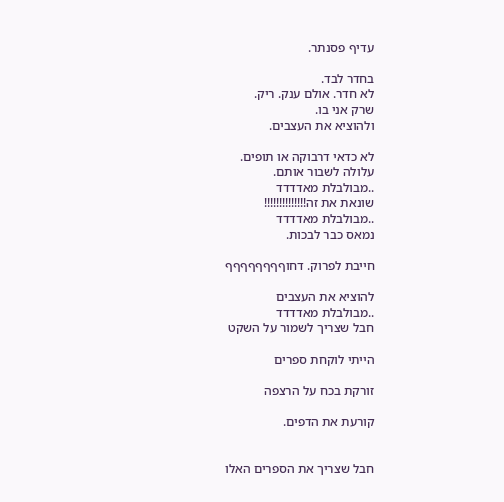עדיף פסנתר.

בחדר לבד.
לא חדר. אולם ענק. ריק.
שרק אני בו.
ולהוציא את העצבים.

לא כדאי דרבוקה או תופים.
עלולה לשבור אותם.
..מבולבלת מאדדדד
שונאת את זה!!!!!!!!!!!!!!
..מבולבלת מאדדדד
נמאס כבר לבכות.

חייבת לפרוק. דחוףףףףףףףף

להוציא את העצבים
..מבולבלת מאדדדד
חבל שצריך לשמור על השקט

הייתי לוקחת ספרים

זורקת בכח על הרצפה

קורעת את הדפים.


חבל שצריך את הספרים האלו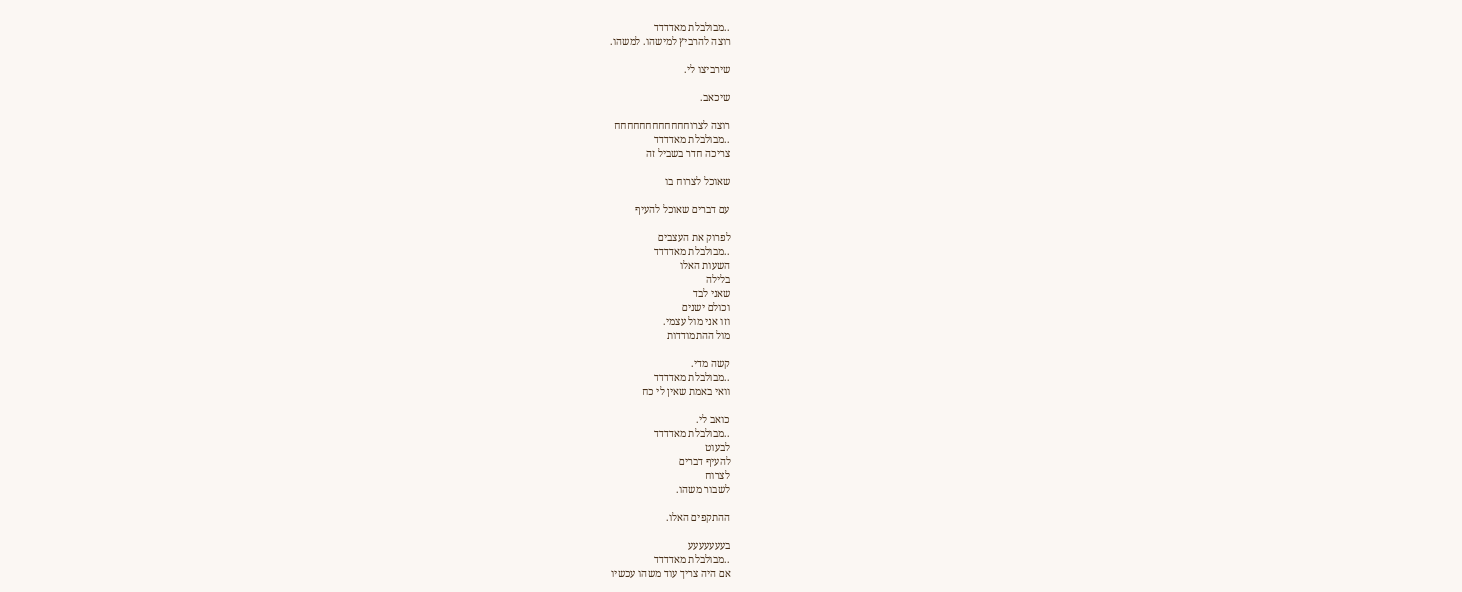..מבולבלת מאדדדד
רוצה להרביץ למישהו. למשהו.

שירביצו לי.

שיכאב.

רוצה לצרוחחחחחחחחחחחח
..מבולבלת מאדדדד
צריכה חדר בשביל זה

שאוכל לצרוח בו

עם דברים שאוכל להעיף

לפרוק את העצבים
..מבולבלת מאדדדד
השעות האלו
בלילה
שאני לבד
וכולם ישנים
וזו אני מול עצמי.
מול ההתמודדות

קשה מדי.
..מבולבלת מאדדדד
וואי באמת שאין לי כח

כואב לי.
..מבולבלת מאדדדד
לבעוט
להעיף דברים
לצרוח
לשבור משהו.

ההתקפים האלו.

בעעעעעעע
..מבולבלת מאדדדד
אם היה צריך עוד משהו עכשיו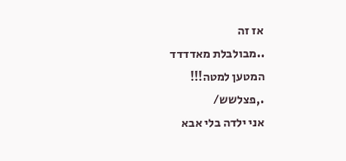אז זה
..מבולבלת מאדדדד
המטען למטה!!!
.,פצלשש/
אני ילדה בלי אבא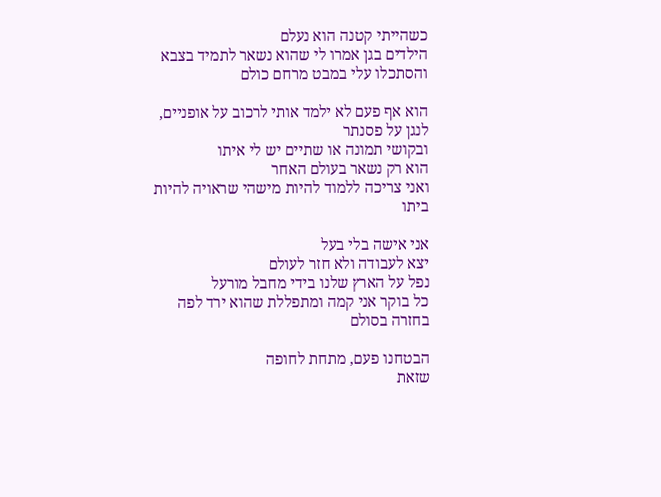כשהייתי קטנה הוא נעלם
הילדים בגן אמרו לי שהוא נשאר לתמיד בצבא
והסתכלו עלי במבט מרחם כולם

הוא אף פעם לא ילמד אותי לרכוב על אופניים, לנגן על פסנתר
ובקושי תמונה או שתיים יש לי איתו
הוא רק נשאר בעולם האחר
ואני צריכה ללמוד להיות מישהי שראויה להיות ביתו

אני אישה בלי בעל
יצא לעבודה ולא חזר לעולם
נפל על הארץ שלנו בידי מחבל מורעל
כל בוקר אני קמה ומתפללת שהוא ירד לפה בחזרה בסולם

הבטחנו פעם, מתחת לחופה
שזאת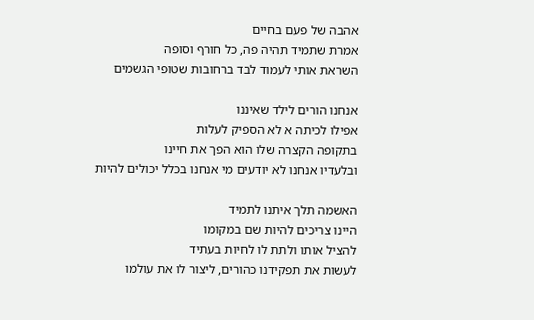אהבה של פעם בחיים
אמרת שתמיד תהיה פה, כל חורף וסופה
השראת אותי לעמוד לבד ברחובות שטופי הגשמים

אנחנו הורים לילד שאיננו
אפילו לכיתה א לא הספיק לעלות
בתקופה הקצרה שלו הוא הפך את חיינו
ובלעדיו אנחנו לא יודעים מי אנחנו בכלל יכולים להיות

האשמה תלך איתנו לתמיד
היינו צריכים להיות שם במקומו
להציל אותו ולתת לו לחיות בעתיד
לעשות את תפקידנו כהורים, ליצור לו את עולמו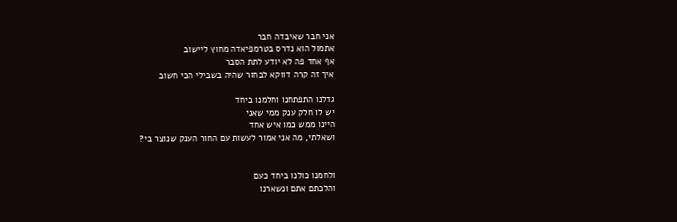אני חבר שאיבדה חבר
אתמול הוא נדרס בטרמפיאדה מחוץ ליישוב
אף אחד פה לא יודע לתת הסבר
איך זה קרה דווקא לבחור שהיה בשבילי הכי חשוב

גדלנו התפתחנו וחלמנו ביחד
יש לו חלק ענק ממי שאני
היינו ממש כמו איש אחד
ושאלתי, מה אני אמור לעשות עם החור הענק שנוצר בי?


ולחמנו כולנו ביחד כעם
והלכתם אתם ונשארנו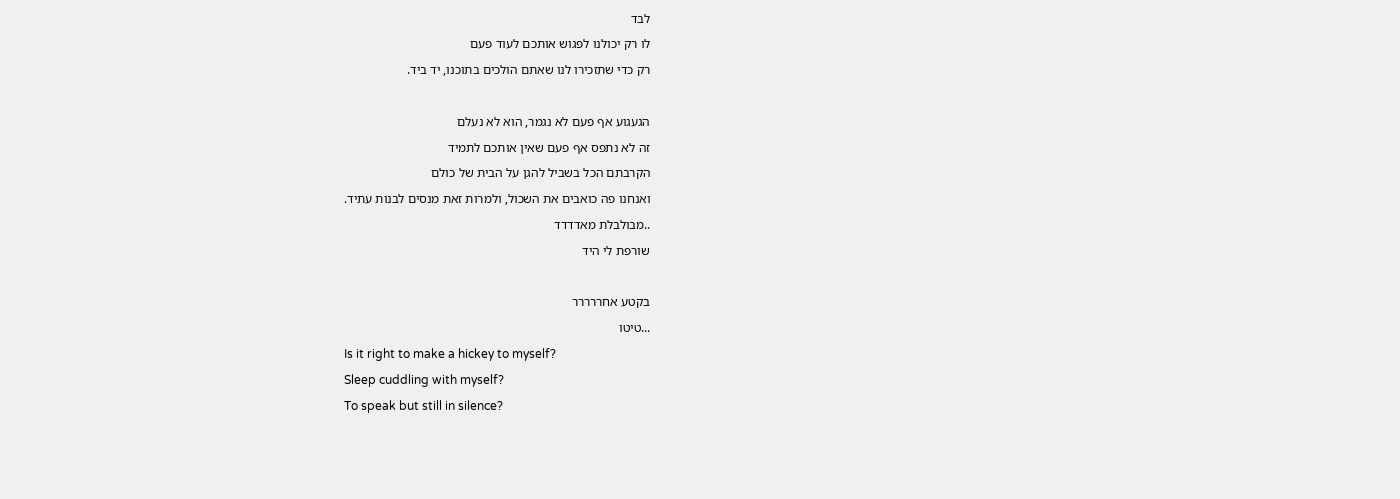לבד
לו רק יכולנו לפגוש אותכם לעוד פעם
רק כדי שתזכירו לנו שאתם הולכים בתוכנו, יד ביד.

הגעגוע אף פעם לא נגמר, הוא לא נעלם
זה לא נתפס אף פעם שאין אותכם לתמיד
הקרבתם הכל בשביל להגן על הבית של כולם
ואנחנו פה כואבים את השכול, ולמרות זאת מנסים לבנות עתיד.
..מבולבלת מאדדדד
שורפת לי היד

בקטע אחררררר
...טיטו
Is it right to make a hickey to myself?
Sleep cuddling with myself?
To speak but still in silence?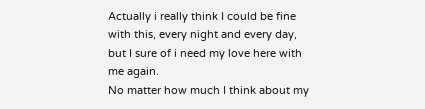Actually i really think I could be fine with this, every night and every day, but I sure of i need my love here with me again.
No matter how much I think about my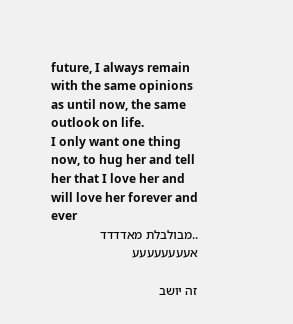future, I always remain with the same opinions as until now, the same outlook on life.
I only want one thing now, to hug her and tell her that I love her and will love her forever and ever
..מבולבלת מאדדדד
אעעעעעעעע

זה יושב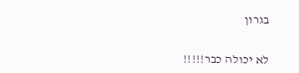בגרון

לא יכולה כבר!!!!!